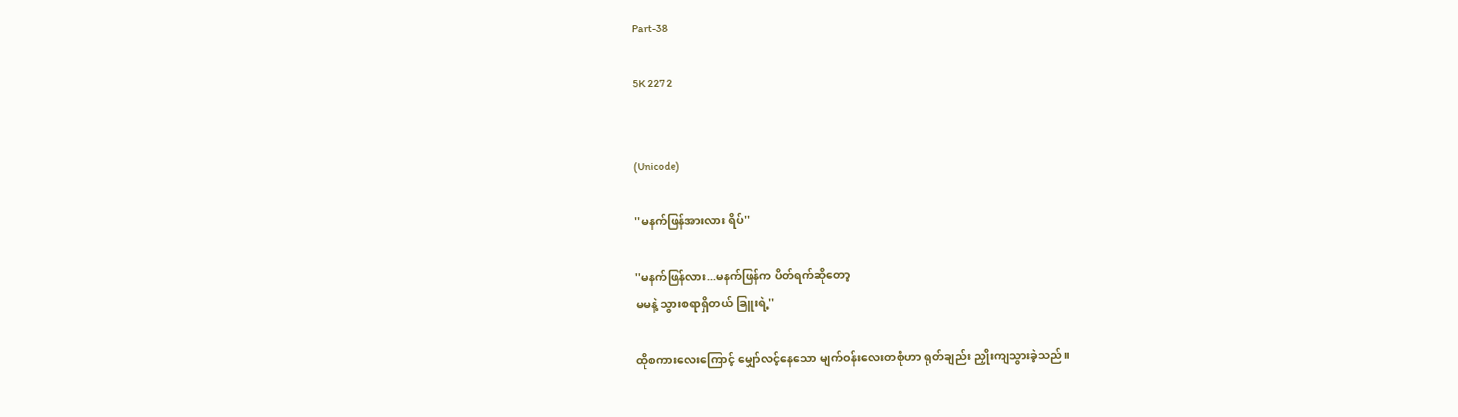Part-38

5K 227 2


(Unicode)

''မနက်ဖြန်အားလား ရိပ်''

''မနက်ဖြန်လား...မနက်ဖြန်က ပိတ်ရက်ဆိုတော့
မမနဲ့ သွားစရာရှိတယ် ခြူးရဲ့''

ထိုစကားလေးကြောင့် မျှော်လင့်နေသော မျက်ဝန်းလေးတစုံဟာ ရုတ်ချည်း ညှိုးကျသွားခဲ့သည်။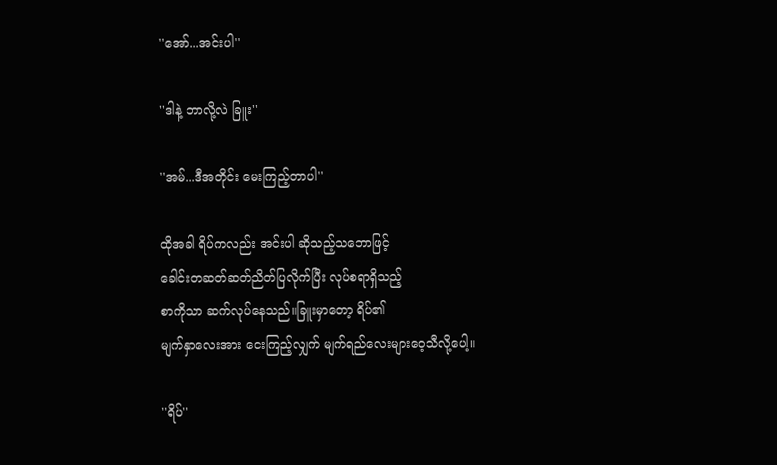''အော်...အင်းပါ''

''ဒါနဲ့ ဘာလို့လဲ ခြူး''

''အမ်...ဒီအတိုင်း မေးကြည့်တာပါ''

ထိုအခါ ရိပ်ကလည်း အင်းပါ ဆိုသည့်သဘောဖြင့်
ခေါင်းတဆတ်ဆတ်ညိတ်ပြလိုက်ပြီး လုပ်စရာရှိသည့်
စာကိုသာ ဆက်လုပ်နေသည်။ခြူးမှာတော့ ရိပ်၏
မျက်နှာလေးအား ငေးကြည့်လျှက် မျက်ရည်လေးများဝေ့သီလို့ပေါ့။

''ရိပ်''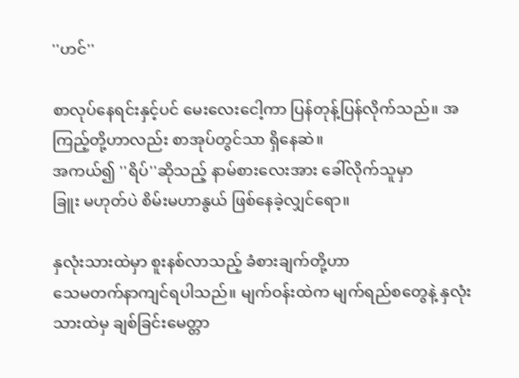''ဟင်''

စာလုပ်နေရင်းနှင့်ပင် မေးလေးငေါ့ကာ ပြန်တုန့်ပြန်လိုက်သည်။ အကြည့်တို့ဟာလည်း စာအုပ်တွင်သာ ရှိနေဆဲ။
အကယ်၍ ''ရိပ်''ဆိုသည့် နာမ်စားလေးအား ခေါ်လိုက်သူမှာ
ခြူး မဟုတ်ပဲ စိမ်းမဟာနွယ် ဖြစ်နေခဲ့လျှင်ရော။

နှလုံးသားထဲမှာ စူးနစ်လာသည့် ခံစားချက်တို့ဟာ
သေမတက်နာကျင်ရပါသည်။ မျက်ဝန်းထဲက မျက်ရည်စတွေနဲ့ နှလုံးသားထဲမှ ချစ်ခြင်းမေတ္တာ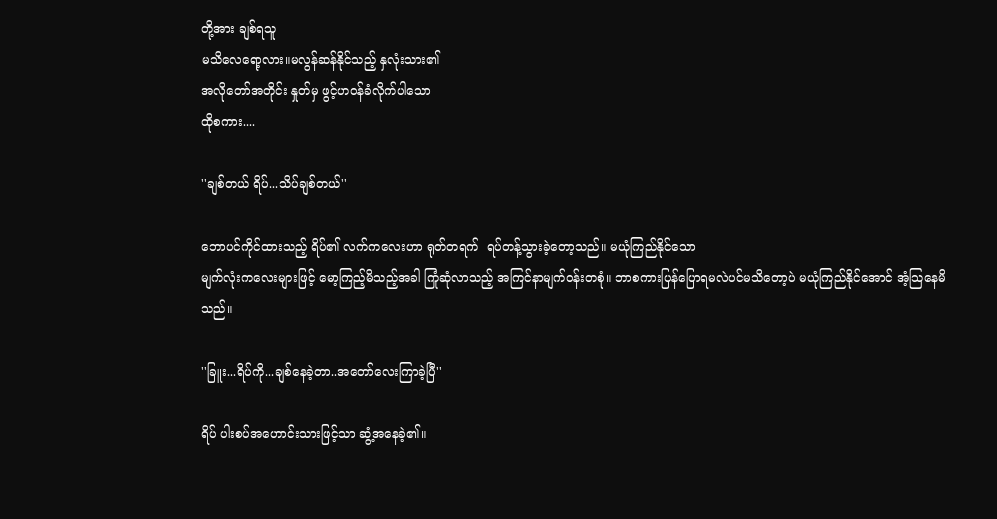တို့အား ချစ်ရသူ
မသိလေရော့လား။မလွန်ဆန်နိုင်သည့် နှလုံးသား၏
အလိုတော်အတိုင်း နှုတ်မှ ဖွင့်ဟဝန်ခံလိုက်ပါသော
ထိုစကား....

''ချစ်တယ် ရိပ်...သိပ်ချစ်တယ်''

ဘောပင်ကိုင်ထားသည့် ရိပ်၏ လက်ကလေးဟာ ရုတ်တရက်  ရပ်တန့်သွားခဲ့တော့သည်။ မယုံကြည်နိုင်သော
မျက်လုံးကလေးများဖြင့် မော့ကြည့်မိသည့်အခါ ကြုံဆုံလာသည့် အကြင်နာမျက်ဝန်းတစုံ။ ဘာစကားပြန်ပြောရမလဲပင်မသိတော့ပဲ မယုံကြည်နိုင်အောင် အံ့သြနေမိသည်။

''ခြူး...ရိပ်ကို...ချစ်နေခဲ့တာ..အတော်လေးကြာခဲ့ပြီ''

ရိပ် ပါးစပ်အဟောင်းသားဖြင့်သာ ဆွံ့အနေခဲ့၏။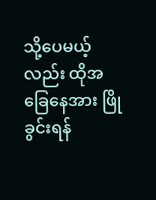သို့ပေမယ့်လည်း ထိုအခြေနေအား ဖြိုခွင်းရန်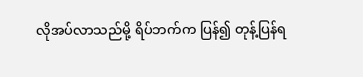လိုအပ်လာသည်မို့ ရိပ်ဘက်က ပြန်၍ တုန့်ပြန်ရ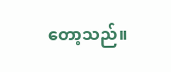တော့သည်။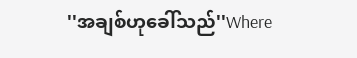''အချစ်ဟုခေါ်သည်''Where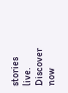stories live. Discover now